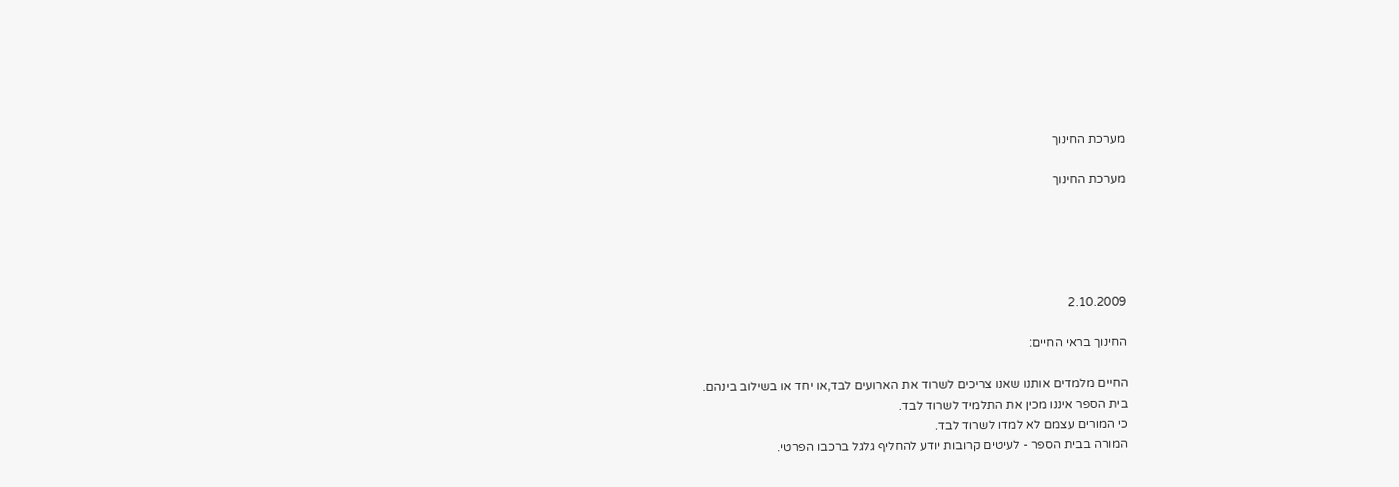מערכת החינוך

מערכת החינוך





2.10.2009

החינוך בראי החיים:

החיים מלמדים אותנו שאנו צריכים לשרוד את הארועים לבד,או יחד או בשילוב בינהם.
בית הספר איננו מכין את התלמיד לשרוד לבד.
כי המורים עצמם לא למדו לשרוד לבד.
המורה בבית הספר - לעיטים קרובות יודע להחליף גלגל ברכבו הפרטי.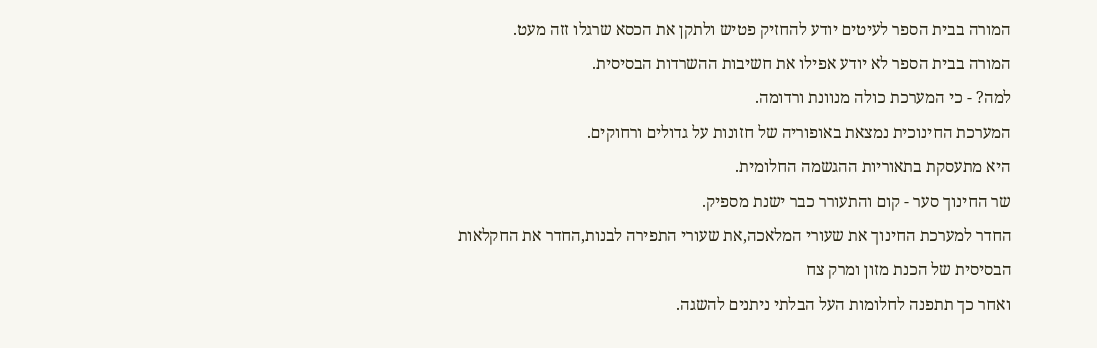המורה בבית הספר לעיטים יודע להחזיק פטיש ולתקן את הכסא שרגלו זזה מעט.
המורה בבית הספר לא יודע אפילו את חשיבות ההשרדות הבסיסית.
למה? - כי המערכת כולה מנוונת ורדומה.
המערכת החינוכית נמצאת באופוריה של חזונות על גדולים ורחוקים.
היא מתעסקת בתאוריות ההגשמה החלומית.
שר החינוך סער - קום והתעורר כבר ישנת מספיק.
החדר למערכת החינוך את שעורי המלאכה,את שעורי התפירה לבנות,החדר את החקלאות הבסיסית של הכנת מזון ומרק צח
ואחר כך תתפנה לחלומות העל הבלתי ניתנים להשגה.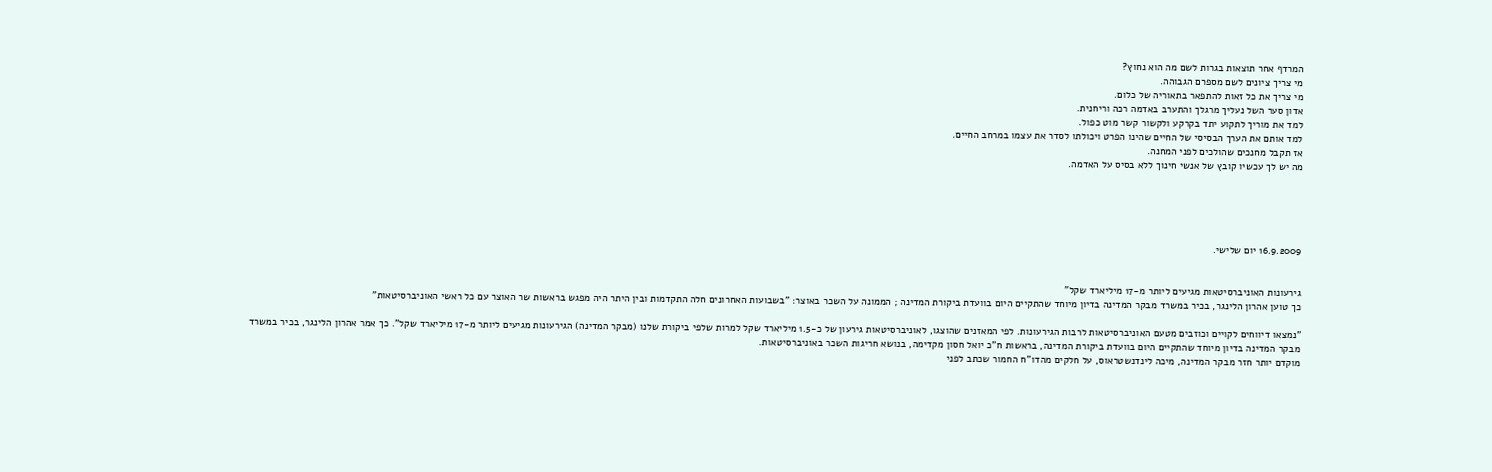המרדף אחר תוצאות בגרות לשם מה הוא נחוץ?
מי צריך ציונים לשם מספרם הגבוהה.
מי צריך את כל זאות להתפאר בתאוריה של כלום.
אדון סער השל נעליך מרגלך והתערב באדמה רכה וריחנית.
למד את מוריך לתקוע יתד בקרקע ולקשור קשר מוט כפול.
למד אותם את הערך הבסיסי של החיים שהינו הפרט ויכולתו לסדר את עצמו במרחב החיים.
אז תקבל מחנכים שהולכים לפני המחנה.
מה יש לך עכשיו קובץ של אנשי חינוך ללא בסיס על האדמה.





16.9.2009 יום שלישי.


גירעונות האוניברסיטאות מגיעים ליותר מ-17 מיליארד שקל"
כך טוען אהרון הלינגר, בכיר במשרד מבקר המדינה בדיון מיוחד שהתקיים היום בוועדת ביקורת המדינה ; הממונה על השכר באוצר: "בשבועות האחרונים חלה התקדמות ובין היתר היה מפגש בראשות שר האוצר עם כל ראשי האוניברסיטאות"

"נמצאו דיווחים לקויים וכוזבים מטעם האוניברסיטאות לרבות הגירעונות. לפי המאזנים שהוצגו, לאוניברסיטאות גירעון של כ-1.5 מיליארד שקל למרות שלפי ביקורת שלנו (מבקר המדינה) הגירעונות מגיעים ליותר מ-17 מיליארד שקל". כך אמר אהרון הלינגר, בכיר במשרד מבקר המדינה בדיון מיוחד שהתקיים היום בוועדת ביקורת המדינה, בראשות ח''כ יואל חסון מקדימה, בנושא חריגות השכר באוניברסיטאות.
מוקדם יותר חזר מבקר המדינה, מיכה לינדנשטראוס, על חלקים מהדו''ח החמור שכתב לפני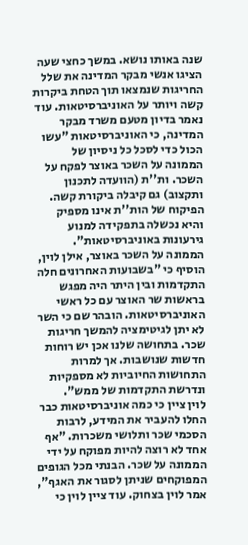שנה באותו נושא. במשך כחצי שעה הציגו אנשי מבקר המדינה את שלל החריגות שנמצאו תוך הטחת ביקרות קשה ויותר על האוניברסיטאות. עוד נאמר בדיון מטעם משרד מבקר המדינה, כי האוניברסיטאות "עשו הכול כדי לסכל כל ניסיון של הממונה על השכר באוצר לפקח על השכר. ות''ת (הוועדה לתכנון ותקצוב) גם קיבלה ביקורת קשה. הפיקוח של הות''ת אינו מספיק והיא נכשלה בתפקידה למנוע גירעונות באוניברסיטאות".
הממונה על השכר באוצר, אילן לוין, הוסיף כי "בשבועות האחרונים חלה התקדמות ובין היתר היה מפגש בראשות שר האוצר עם כל ראשי האוניברסיטאות. הובהר שם כי השר לא יתן לגיטימציה להמשך חריגות שכר. בתחושה שלנו אכן יש רוחות חדשות שנושבות. אך למרות התחושות החיוביות לא מספקיות ונדרשת התקדמות של ממש".
לוין ציין כי כמה אוניברסיטאות כבר החלו להעביר את המידע, לרבות הסכמי שכר ותלושי משכרות. "אף אחד לא רוצה להיות מפוקח על ידי הממונה על שכר. הבנתי מכל הגופים המפוקחים שניתן לסגור את האגף", אמר לוין בצחוק. עוד ציין לוין כי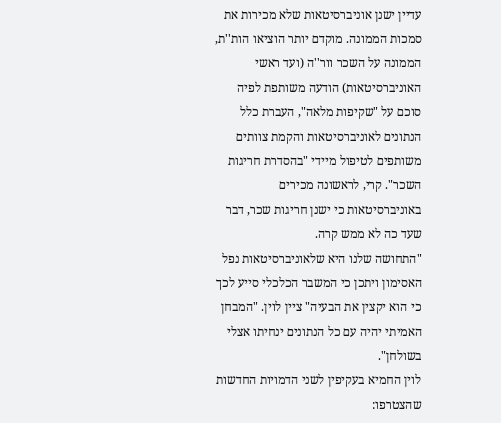עדיין ישנן אוניברסיטאות שלא מכירות את סמכות הממונה. מוקדם יותר הוציאו הות''ת, הממונה על השכר וור''ה (ועד ראשי האוניברסיטאות) הודעה משותפת לפיה סוכם על "שקיפות מלאה", העברת כלל הנתונים לאוניברסיטאות והקמת צוותים משותפים לטיפול מיידי "בהסדרת חריגות השכר". קרי, לראשונה מכירים באוניברסיטאות כי ישנן חריגות שכר, דבר שעד כה לא ממש קרה.
"התחושה שלנו היא שלאוניברסיטאות נפל האסימון ויתכן כי המשבר הכלכלי סייע לכך כי הוא יקצין את הבעיה" ציין לוין. "המבחן האמיתי יהיה עם כל הנתונים ינחיתו אצלי בשולחן".
לוין החמיא בעקיפין לשני הדמויות החדשות שהצטרפו: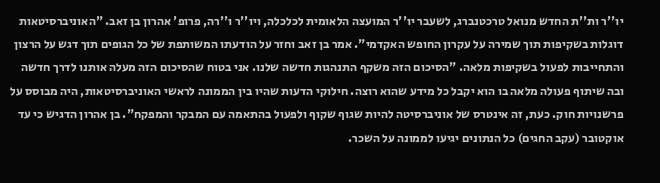יו''ר ות''ת החדש מנואל טרכטנברג, לשעבר יו''ר המועצה הלאומית לכלכלה, ויו''ר ו''רה, פרופ' אהרון בן זאב. "האוניברסיטאות דוגלות בשקיפות תוך שמירה על עקרון החופש האקדמי". אמר בן זאב וחזר על הודעתו המשותפת של כל הגופים תוך דגש על הרצון והתחייבות לפעול בשקיפות מלאה. "הסיכום הזה משקף התנהגות חדשה שלנו. אני בטוח שהסיכום הזה מעלה אותנו לדרך חדשה ובה שיתוף פעולה מלאה בו הוא יקבל כל מידע שהוא רוצה. חילוקי הדעות שהיו בין הממונה לראשי האוניברסיטאות, היה מבוסס על פרשנויות חוק. כעת, זה אינטרס של אוניברסיטה להיות שגוף שקוף ולפעול בהתאמה עם המבקר והמפקח". בן אהרון הדגיש כי עד אוקטובר (עקב החגים) כל הנתונים יגיעו לממונה על השכר.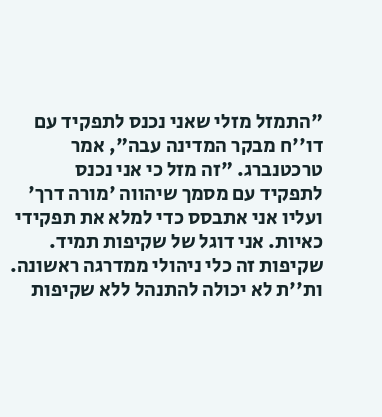"התמזל מזלי שאני נכנס לתפקיד עם דו''ח מבקר המדינה עבה", אמר טרכטנברג. "זה מזל כי אני נכנס לתפקיד עם מסמך שיהווה 'מורה דרך' ועליו אני אתבסס כדי למלא את תפקידי כאיות. אני דוגל של שקיפות תמיד. שקיפות זה כלי ניהולי ממדרגה ראשונה. ות''ת לא יכולה להתנהל ללא שקיפות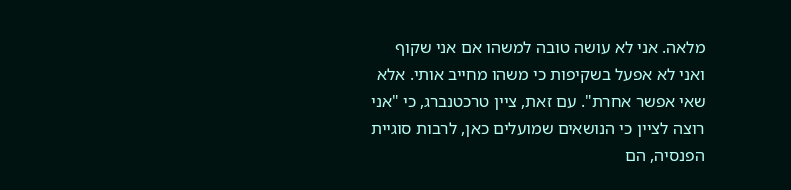מלאה. אני לא עושה טובה למשהו אם אני שקוף ואני לא אפעל בשקיפות כי משהו מחייב אותי. אלא שאי אפשר אחרת". עם זאת, ציין טרכטנברג, כי "אני רוצה לציין כי הנושאים שמועלים כאן, לרבות סוגיית הפנסיה, הם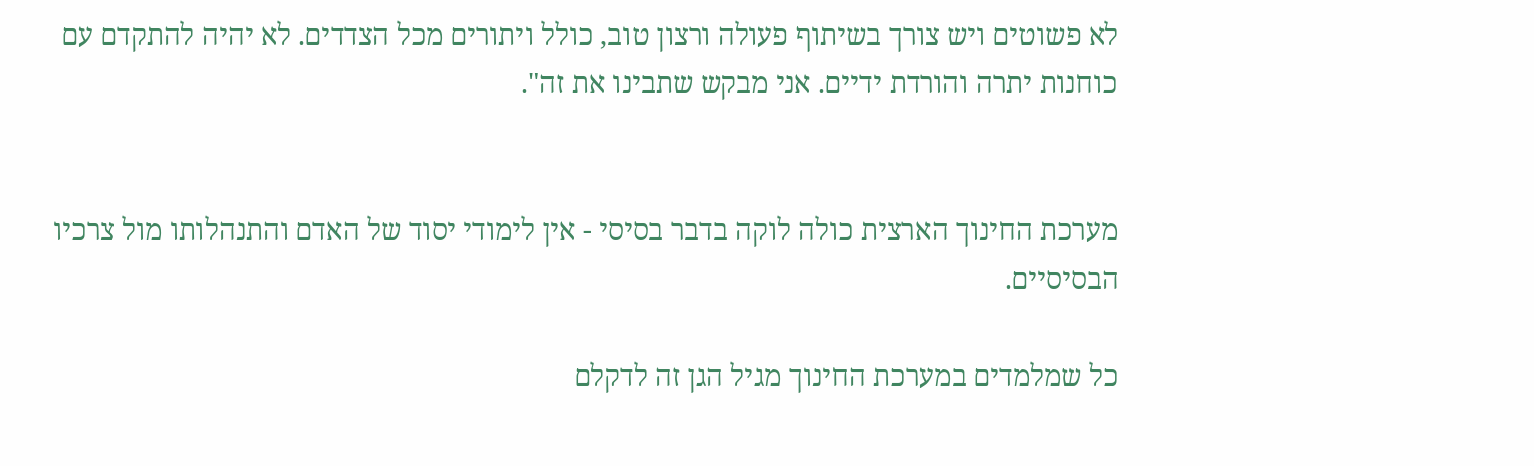לא פשוטים ויש צורך בשיתוף פעולה ורצון טוב, כולל ויתורים מכל הצדדים. לא יהיה להתקדם עם כוחנות יתרה והורדת ידיים. אני מבקש שתבינו את זה".


מערכת החינוך הארצית כולה לוקה בדבר בסיסי - אין לימודי יסוד של האדם והתנהלותו מול צרכיו הבסיסיים.

כל שמלמדים במערכת החינוך מגיל הגן זה לדקלם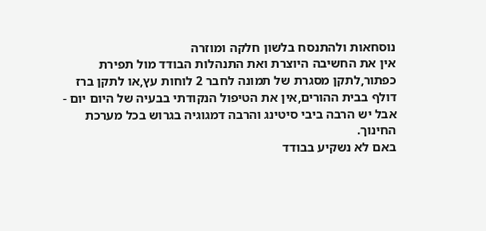נוסחאות ולהתנסח בלשון חלקה ומוזרה
אין את החשיבה היוצרת ואת התנהלות הבודד מול תפירת כפתור,לתקן מסגרת של תמונה לחבר 2 לוחות עץ,או לתקן ברז דולף בבית ההורים,אין את הטיפול הנקודתי בבעיה של היום יום - אבל יש הרבה ביבי סיטינג והרבה דמגוגיה בגרוש בכל מערכת החינוך.
באם לא נשקיע בבודד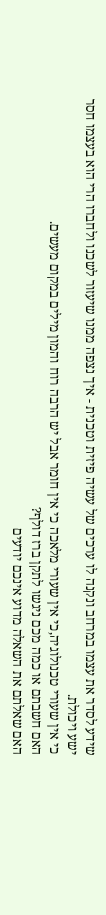שידע לסדר את עצמו במרחב ונקנה לו ערכים של עשיה פיזית וטכנית - איך נצפה ממנו שיעזור לשכנו ולחברו הרי הוא בעצמו חסר ישע ויכולת.
כי אין שעורי טכנולוגיה,כי אין שעורי מלאכה כי אין חומר אבל יש הרבה רוח והמון מילים במקום מעשים.
האם חשבתם או כמה מכם ניגשו לתקן ברז דולף?
האם שאלתם את השאלה מדוע אינכם יודעים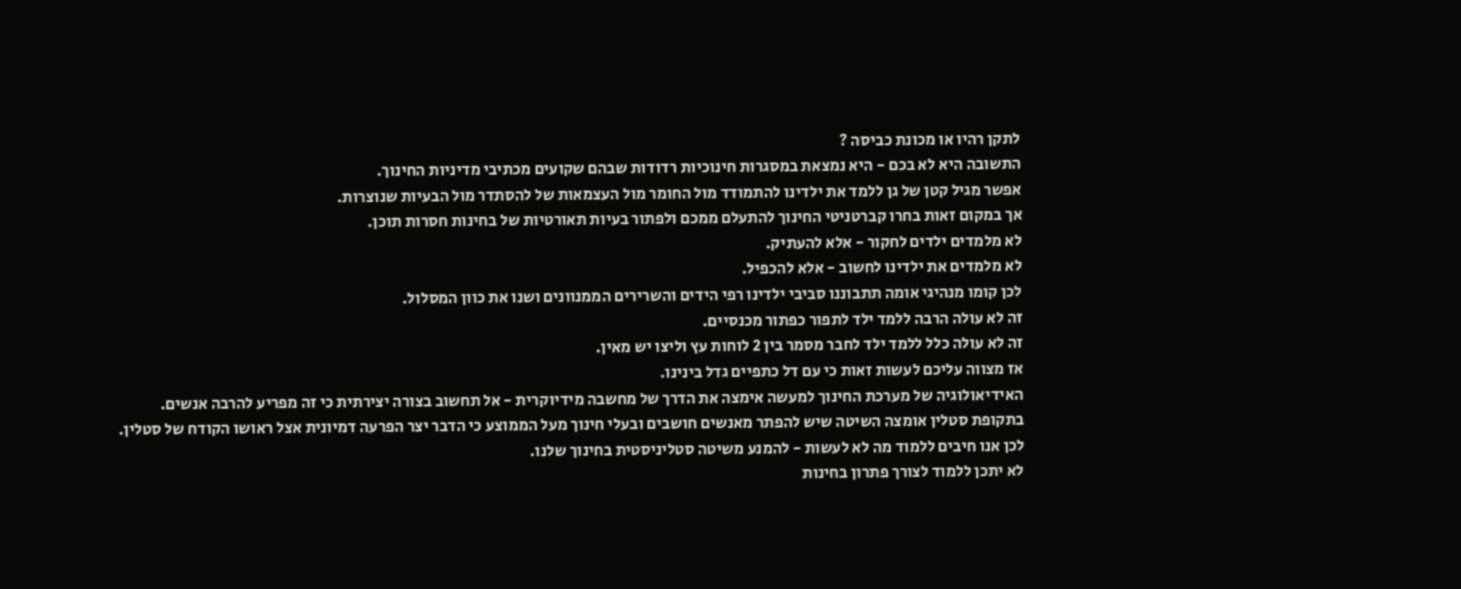לתקן רהיו או מכונת כביסה ?
התשובה היא לא בכם - היא נמצאת במסגרות חינוכיות רדודות שבהם שקועים מכתיבי מדיניות החינוך.
אפשר מגיל קטן של גן ללמד את ילדינו להתמודד מול החומר מול העצמאות של להסתדר מול הבעיות שנוצרות.
אך במקום זאות בחרו קברטניטי החינוך להתעלם ממכם ולפתור בעיות תאורטיות של בחינות חסרות תוכן.
לא מלמדים ילדים לחקור - אלא להעתיק.
לא מלמדים את ילדינו לחשוב - אלא להכפיל.
לכן קומו מנהיגי אומה תתבוננו סביבי ילדינו רפי הידים והשרירים הממנוונים ושנו את כוון המסלול.
זה לא עולה הרבה ללמד ילד לתפור כפתור מכנסיים.
זה לא עולה כלל ללמד ילד לחבר מסמר בין 2 לוחות עץ וליצו יש מאין.
אז מצווה עליכם לעשות זאות כי עם דל כתפיים גדל בינינו.
האידיאולוגיה של מערכת החינוך למעשה אימצה את הדרך של מחשבה מידיוקרית - אל תחשוב בצורה יצירתית כי זה מפריע להרבה אנשים.
בתקופת סטלין אומצה השיטה שיש להפתר מאנשים חושבים ובעלי חינוך מעל הממוצע כי הדבר יצר הפרעה דמיונית אצל ראושו הקודח של סטלין.
לכן אנו חיבים ללמוד מה לא לעשות - להמנע משיטה סטליניסטית בחינוך שלנו.
לא יתכן ללמוד לצורך פתרון בחינות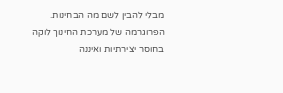מבלי להבין לשם מה הבחינות.
הפרוגרמה של מערכת החינוך לוקה בחוסר יצירתיות ואיננה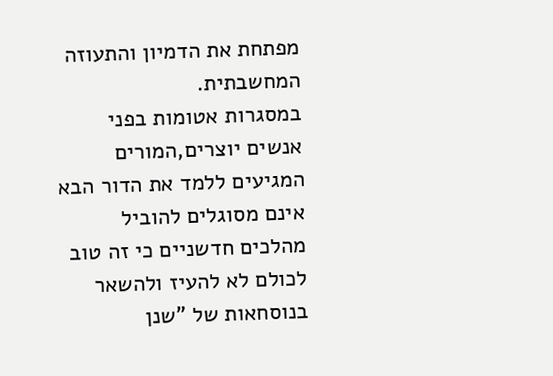מפתחת את הדמיון והתעוזה המחשבתית.
במסגרות אטומות בפני אנשים יוצרים,המורים המגיעים ללמד את הדור הבא אינם מסוגלים להוביל מהלכים חדשניים כי זה טוב לכולם לא להעיז ולהשאר בנוסחאות של "שנן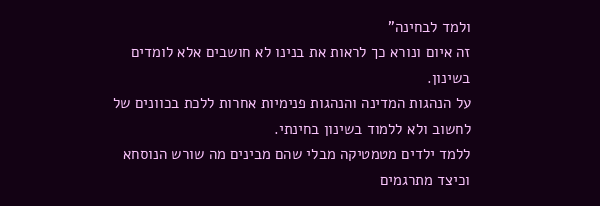ולמד לבחינה"
זה איום ונורא כך לראות את בנינו לא חושבים אלא לומדים בשינון.
על הנהגות המדינה והנהגות פנימיות אחרות ללכת בכוונים של לחשוב ולא ללמוד בשינון בחינתי.
ללמד ילדים מטמטיקה מבלי שהם מבינים מה שורש הנוסחא וכיצד מתרגמים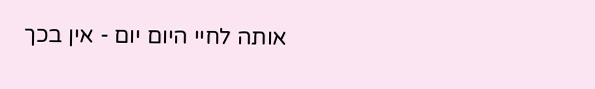אותה לחיי היום יום - אין בכך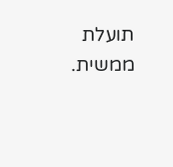תועלת ממשית.